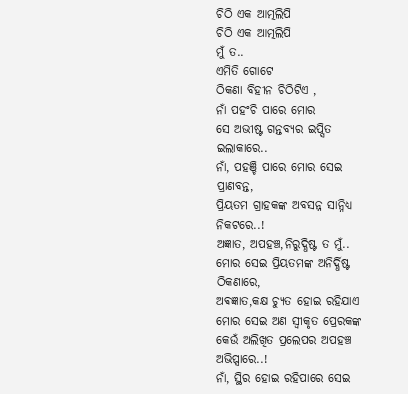ଚିଠି ଏକ ଆତ୍ମଲିପି
ଚିଠି ଏକ ଆତ୍ମଲିପି
ମୁଁ ତ..
ଏମିତି ଗୋଟେ
ଠିକଣା ବିହୀନ ଚିଠିଟିଏ ,
ନାଁ ପହଂଚି ପାରେ ମୋର
ସେ ଅଭୀଷ୍ଟ ଗନ୍ତବ୍ୟର ଇପ୍ସିତ ଇଲାକାରେ..
ନାଁ, ପହଞ୍ଚି ପାରେ ମୋର ସେଇ ପ୍ରାଣବନ୍ତ,
ପ୍ରିୟତମ ଗ୍ରାହକଙ୍କ ଅବସନ୍ନ ସାନ୍ନିଧ୍ୟ ନିକଟରେ..!
ଅଜ୍ଞାତ, ଅପହଞ୍ଚ,ନିରୁଦ୍ଧିଷ୍ଟ ତ ମୁଁ..
ମୋର ସେଇ ପ୍ରିୟତମଙ୍କ ଅନିର୍ଦ୍ଧିଷ୍ଟ ଠିକଣାରେ,
ଅଵଜ୍ଞାତ,କକ୍ଷ ଚ୍ୟୁତ ହୋଇ ରହିଯାଏ
ମୋର ସେଇ ଅଣ ସ୍ୱୀକୃତ ପ୍ରେରକଙ୍କ
କେଉଁ ଅଲିଖିତ ପ୍ରଲେପର ଅପହଞ୍ଚ ଅଭିପ୍ସାରେ..!
ନାଁ, ସ୍ଥିର ହୋଇ ରହିପାରେ ସେଇ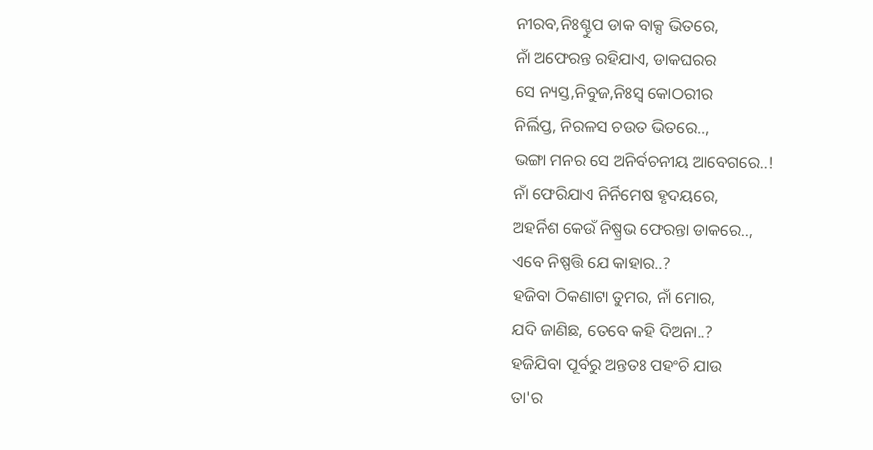ନୀରବ,ନିଃଶ୍ଚୁପ ଡାକ ବାକ୍ସ ଭିତରେ,
ନାଁ ଅଫେରନ୍ତ ରହିଯାଏ, ଡାକଘରର
ସେ ନ୍ୟସ୍ତ,ନିବୁଜ,ନିଃସ୍ଵ କୋଠରୀର
ନିର୍ଲିପ୍ତ, ନିରଳସ ଚଉତ ଭିତରେ..,
ଭଙ୍ଗା ମନର ସେ ଅନିର୍ବଚନୀୟ ଆବେଗରେ..!
ନାଁ ଫେରିଯାଏ ନିର୍ନିମେଷ ହୃଦୟରେ,
ଅହର୍ନିଶ କେଉଁ ନିଷ୍ପ୍ରଭ ଫେରନ୍ତା ଡାକରେ..,
ଏବେ ନିଷ୍ପତ୍ତି ଯେ କାହାର..?
ହଜିବା ଠିକଣାଟା ତୁମର, ନାଁ ମୋର,
ଯଦି ଜାଣିଛ, ତେବେ କହି ଦିଅନା..?
ହଜିଯିବା ପୂର୍ବରୁ ଅନ୍ତତଃ ପହଂଚି ଯାଉ
ତା'ର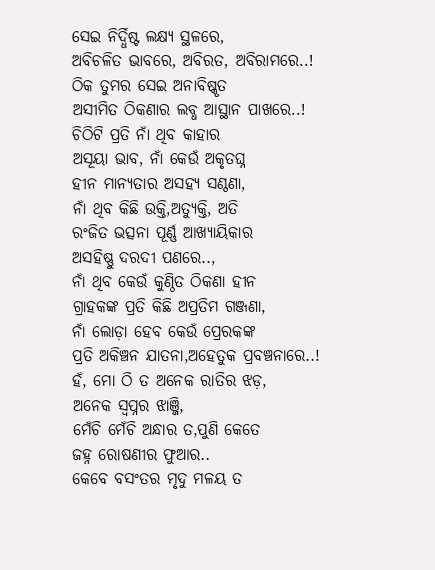ସେଇ ନିର୍ଦ୍ଧିଷ୍ଟ ଲକ୍ଷ୍ୟ ସ୍ଥଳରେ,
ଅବିଚଳିତ ଭାବରେ, ଅବିରତ, ଅବିରାମରେ..!
ଠିକ ତୁମର ସେଇ ଅନାବିଷ୍କୃତ
ଅସୀମିତ ଠିକଣାର ଲବ୍ଧ ଆସ୍ଥାନ ପାଖରେ..!
ଚିଠିଟି ପ୍ରତି ନାଁ ଥିବ କାହାର
ଅସୂୟା ଭାବ, ନାଁ କେଉଁ ଅକୃତଘ୍ନ
ହୀନ ମାନ୍ୟତାର ଅସହ୍ୟ ସଣ୍ଠଣା,
ନାଁ ଥିବ କିଛି ଉକ୍ତି,ଅତ୍ୟୁକ୍ତି, ଅତି
ରଂଜିତ ଭତ୍ସନା ପୂର୍ଣ୍ଣ ଆଖ୍ୟାୟିକାର
ଅସହିଷ୍ଣୁ ଦରଦୀ ପଣରେ..,
ନାଁ ଥିବ କେଉଁ କୁଣ୍ଠିତ ଠିକଣା ହୀନ
ଗ୍ରାହକଙ୍କ ପ୍ରତି କିଛି ଅପ୍ରତିମ ଗଞ୍ଜଣା,
ନାଁ ଲୋଡ଼ା ହେବ କେଉଁ ପ୍ରେରକଙ୍କ
ପ୍ରତି ଅକିଞ୍ଚନ ଯାତନା,ଅହେତୁକ ପ୍ରବଞ୍ଚନାରେ..!
ହଁ, ମୋ ଠି ତ ଅନେକ ରାତିର ଝଡ଼,
ଅନେକ ସ୍ବପ୍ନର ଝାଞ୍ଜି,
ମେଁଚି ମେଁଚି ଅନ୍ଧାର ତ,ପୁଣି କେତେ
ଜହ୍ନ ରୋଷଣୀର ଫୁଆର..
କେବେ ବସଂତର ମୃଦୁ ମଳୟ ତ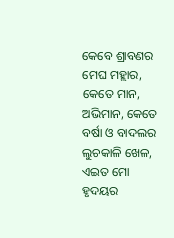କେବେ ଶ୍ରାବଣର ମେଘ ମହ୍ଲାର,
କେତେ ମାନ, ଅଭିମାନ, କେତେ
ବର୍ଷା ଓ ବାଦଲର ଲୁଚକାଳି ଖେଳ,
ଏଇତ ମୋ ହୃଦୟର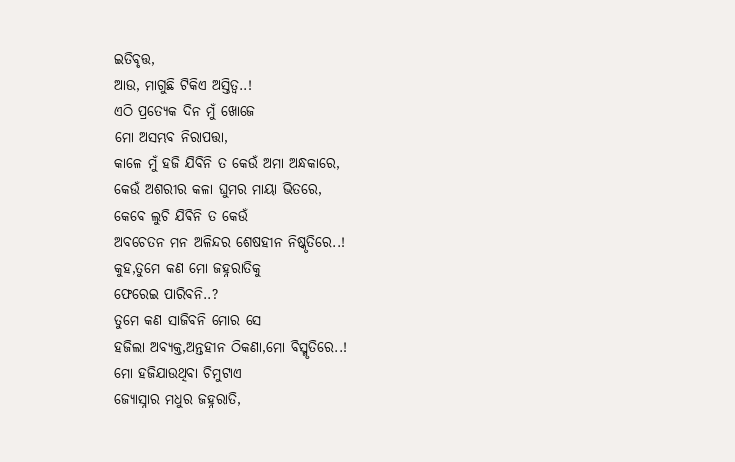ଇତିବୃତ୍ତ,
ଆଉ, ମାଗୁଛି ଟିକିଏ ଅସ୍ତିତ୍ୱ..!
ଏଠି ପ୍ରତ୍ୟେକ ଦିନ ମୁଁ ଖୋଜେ
ମୋ ଅସମ୍ଭବ ନିରାପତ୍ତା,
କାଳେ ମୁଁ ହଜି ଯିବିନି ତ କେଉଁ ଅମା ଅନ୍ଧକାରେ,
କେଉଁ ଅଶରୀର କଳା ଘୁମର ମାୟା ଭିତରେ,
କେବେ ଲୁଚି ଯିଵିନି ତ କେଉଁ
ଅବଚେତନ ମନ ଅଳିନ୍ଦର ଶେଷହୀନ ନିଷ୍କୃତିରେ..!
କୁହ,ତୁମେ କଣ ମୋ ଜହ୍ନରାତିକୁ
ଫେରେଇ ପାରିବନି..?
ତୁମେ କଣ ସାଜିବନି ମୋର ସେ
ହଜିଲା ଅବ୍ୟକ୍ତ,ଅନ୍ତହୀନ ଠିକଣା,ମୋ ବିସ୍ମୃତିରେ..!
ମୋ ହଜିଯାଉଥିବା ଚିମୁଟାଏ
ଜ୍ୟୋସ୍ନାର ମଧୁର ଜହ୍ନରାତି,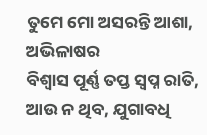ତୁମେ ମୋ ଅସରନ୍ତି ଆଶା, ଅଭିଳାଷର
ବିଶ୍ୱାସ ପୂର୍ଣ୍ଣ ତପ୍ତ ସ୍ବପ୍ନ ରାତି,
ଆଉ ନ ଥିବ, ଯୁଗାବଧି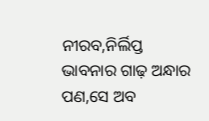ନୀରବ,ନିର୍ଲିପ୍ତ
ଭାବନାର ଗାଢ଼ ଅନ୍ଧାର ପଣ,ସେ ଅବ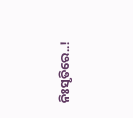ନିଃସୃତିରେ..!